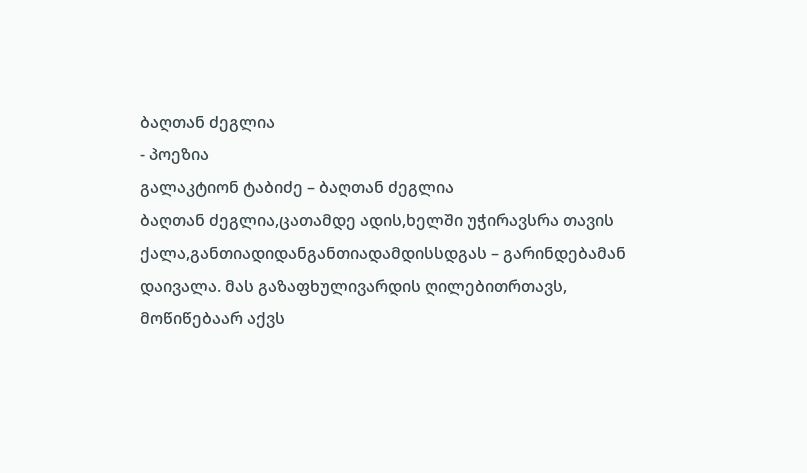ბაღთან ძეგლია
- პოეზია
გალაკტიონ ტაბიძე – ბაღთან ძეგლია
ბაღთან ძეგლია,ცათამდე ადის,ხელში უჭირავსრა თავის ქალა,განთიადიდანგანთიადამდისსდგას – გარინდებამან დაივალა. მას გაზაფხულივარდის ღილებითრთავს, მოწიწებაარ აქვს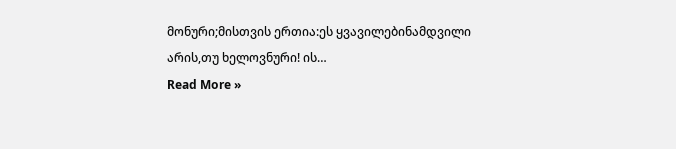მონური;მისთვის ერთია:ეს ყვავილებინამდვილი არის,თუ ხელოვნური! ის…
Read More »